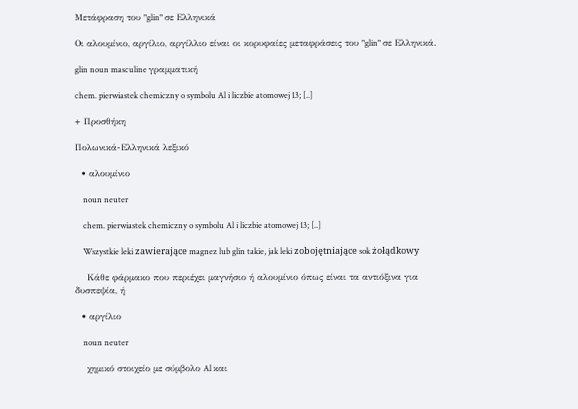Μετάφραση του "glin" σε Ελληνικά

Οι αλουμίνιο, αργίλιο, αργίλλιο είναι οι κορυφαίες μεταφράσεις του "glin" σε Ελληνικά.

glin noun masculine γραμματική

chem. pierwiastek chemiczny o symbolu Al i liczbie atomowej 13; [..]

+ Προσθήκη

Πολωνικά-Ελληνικά λεξικό

  • αλουμίνιο

    noun neuter

    chem. pierwiastek chemiczny o symbolu Al i liczbie atomowej 13; [..]

    Wszystkie leki zawierające magnez lub glin takie, jak leki zobojętniające sok żołądkowy

    Κάθε φάρμακο που περιέχει μαγνήσιο ή αλουμίνιο όπως είναι τα αντιόξινα για δυσπεψία, ή

  • αργίλιο

    noun neuter

    χημικό στοιχείο με σύμβολο Al και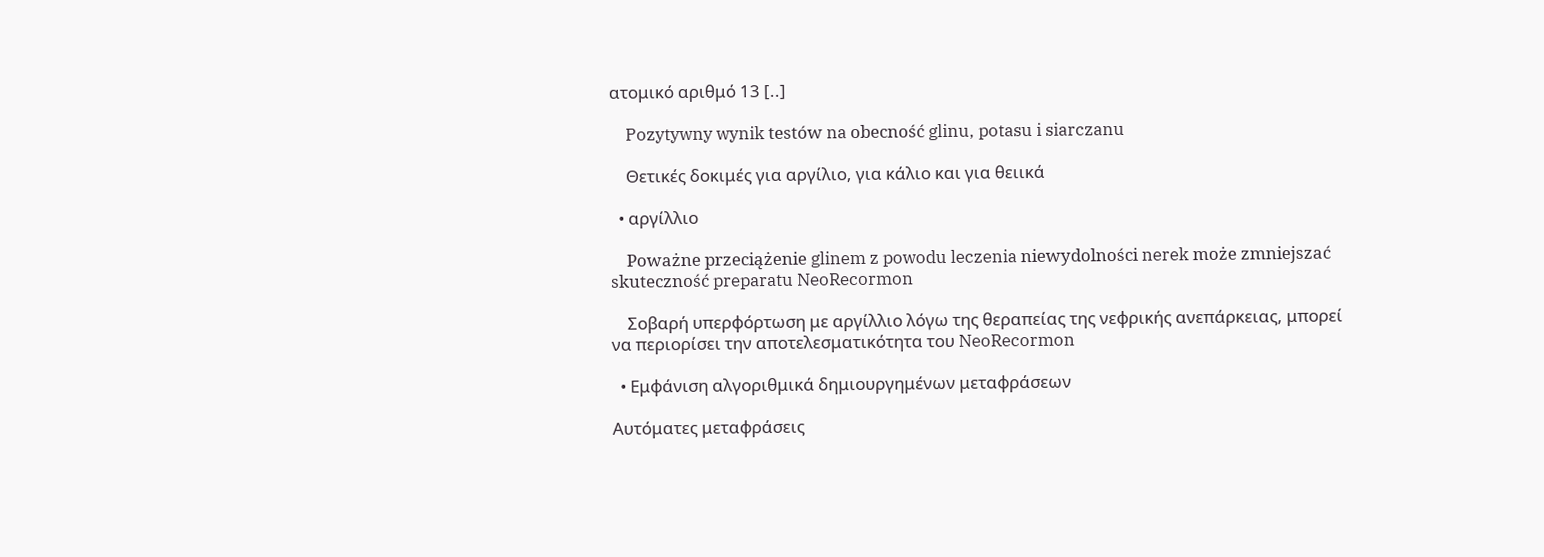ατομικό αριθμό 13 [..]

    Pozytywny wynik testów na obecność glinu, potasu i siarczanu

    Θετικές δοκιμές για αργίλιο, για κάλιο και για θειικά

  • αργίλλιο

    Poważne przeciążenie glinem z powodu leczenia niewydolności nerek może zmniejszać skuteczność preparatu NeoRecormon

    Σοβαρή υπερφόρτωση με αργίλλιο λόγω της θεραπείας της νεφρικής ανεπάρκειας, μπορεί να περιορίσει την αποτελεσματικότητα του NeoRecormon

  • Εμφάνιση αλγοριθμικά δημιουργημένων μεταφράσεων

Αυτόματες μεταφράσεις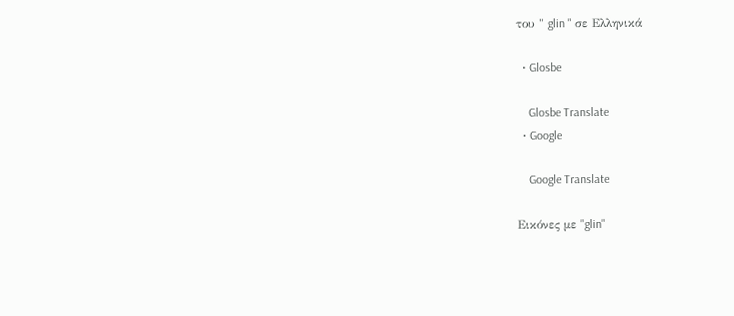του " glin " σε Ελληνικά

  • Glosbe

    Glosbe Translate
  • Google

    Google Translate

Εικόνες με "glin"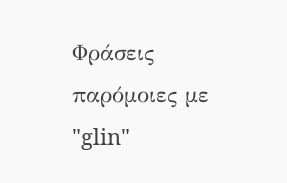Φράσεις παρόμοιες με "glin"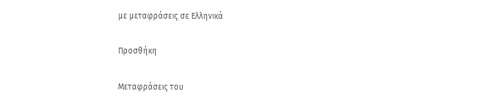με μεταφράσεις σε Ελληνικά

Προσθήκη

Μεταφράσεις του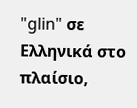"glin" σε Ελληνικά στο πλαίσιο,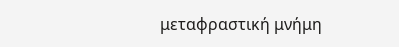μεταφραστική μνήμη